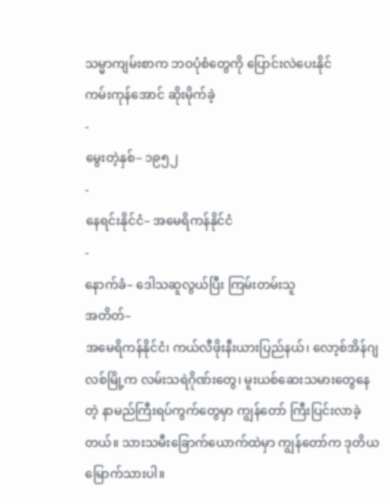သမ္မာကျမ်းစာက ဘဝပုံစံတွေကို ပြောင်းလဲပေးနိုင်
ကမ်းကုန်အောင် ဆိုးမိုက်ခဲ့
-
မွေးတဲ့နှစ်– ၁၉၅၂
-
နေရင်းနိုင်ငံ– အမေရိကန်နိုင်ငံ
-
နောက်ခံ– ဒေါသဆူလွယ်ပြီး ကြမ်းတမ်းသူ
အတိတ်–
အမေရိကန်နိုင်ငံ၊ ကယ်လီဖိုးနီးယားပြည်နယ်၊ လော့စ်အိန်ဂျလစ်မြို့က လမ်းသရဲဂိုဏ်းတွေ၊ မူးယစ်ဆေးသမားတွေနေတဲ့ နာမည်ကြီးရပ်ကွက်တွေမှာ ကျွန်တော် ကြီးပြင်းလာခဲ့တယ်။ သားသမီးခြောက်ယောက်ထဲမှာ ကျွန်တော်က ဒုတိယမြောက်သားပါ။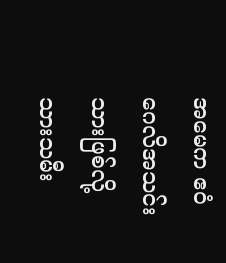အမေက ဧဝံဂေလိအသင်းသားဖြစ်လို့ သားသမီး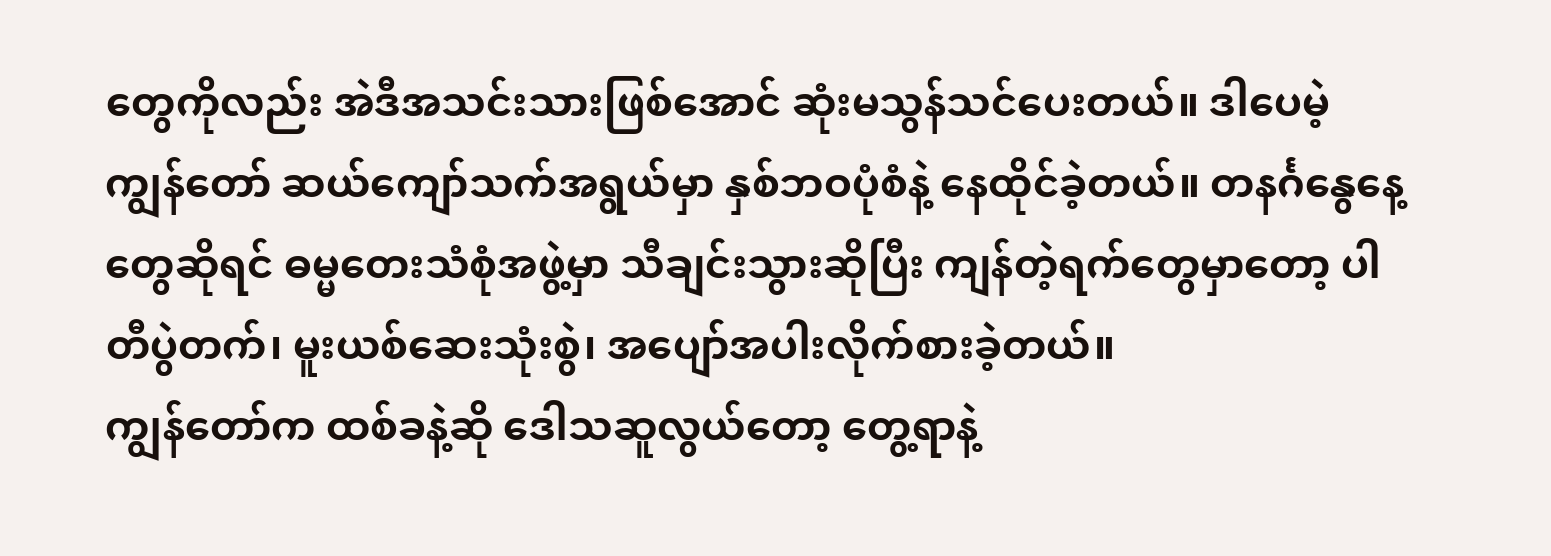တွေကိုလည်း အဲဒီအသင်းသားဖြစ်အောင် ဆုံးမသွန်သင်ပေးတယ်။ ဒါပေမဲ့ ကျွန်တော် ဆယ်ကျော်သက်အရွယ်မှာ နှစ်ဘဝပုံစံနဲ့ နေထိုင်ခဲ့တယ်။ တနင်္ဂနွေနေ့တွေဆိုရင် ဓမ္မတေးသံစုံအဖွဲ့မှာ သီချင်းသွားဆိုပြီး ကျန်တဲ့ရက်တွေမှာတော့ ပါတီပွဲတက်၊ မူးယစ်ဆေးသုံးစွဲ၊ အပျော်အပါးလိုက်စားခဲ့တယ်။
ကျွန်တော်က ထစ်ခနဲ့ဆို ဒေါသဆူလွယ်တော့ တွေ့ရာနဲ့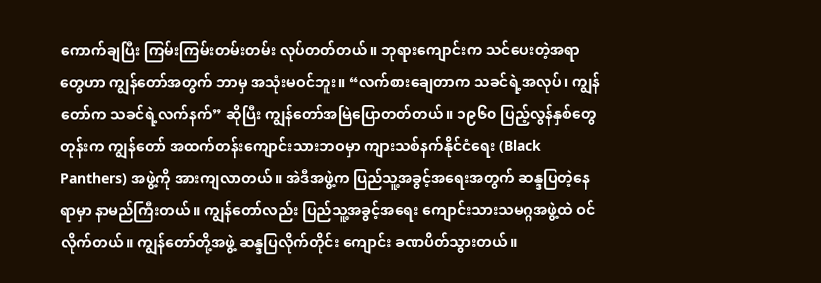ကောက်ချပြီး ကြမ်းကြမ်းတမ်းတမ်း လုပ်တတ်တယ်။ ဘုရားကျောင်းက သင်ပေးတဲ့အရာတွေဟာ ကျွန်တော်အတွက် ဘာမှ အသုံးမဝင်ဘူး။ “လက်စားချေတာက သခင်ရဲ့အလုပ်၊ ကျွန်တော်က သခင်ရဲ့လက်နက်” ဆိုပြီး ကျွန်တော်အမြဲပြောတတ်တယ်။ ၁၉၆၀ ပြည့်လွန်နှစ်တွေတုန်းက ကျွန်တော် အထက်တန်းကျောင်းသားဘဝမှာ ကျားသစ်နက်နိုင်ငံရေး (Black Panthers) အဖွဲ့ကို အားကျလာတယ်။ အဲဒီအဖွဲ့က ပြည်သူ့အခွင့်အရေးအတွက် ဆန္ဒပြတဲ့နေရာမှာ နာမည်ကြီးတယ်။ ကျွန်တော်လည်း ပြည်သူ့အခွင့်အရေး ကျောင်းသားသမဂ္ဂအဖွဲ့ထဲ ဝင်လိုက်တယ်။ ကျွန်တော်တို့အဖွဲ့ ဆန္ဒပြလိုက်တိုင်း ကျောင်း ခဏပိတ်သွားတယ်။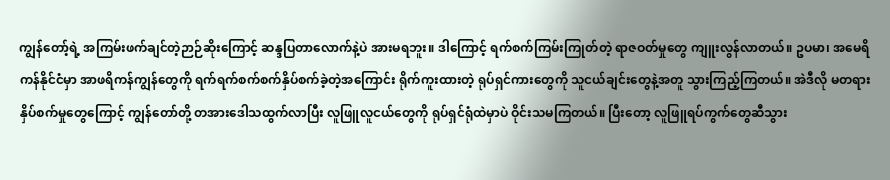ကျွန်တော့်ရဲ့ အကြမ်းဖက်ချင်တဲ့ဉာဉ်ဆိုးကြောင့် ဆန္ဒပြတာလောက်နဲ့ပဲ အားမရဘူး။ ဒါကြောင့် ရက်စက်ကြမ်းကြုတ်တဲ့ ရာဇဝတ်မှုတွေ ကျူးလွန်လာတယ်။ ဥပမာ၊ အမေရိကန်နိုင်ငံမှာ အာဖရိကန်ကျွန်တွေကို ရက်ရက်စက်စက်နှိပ်စက်ခဲ့တဲ့အကြောင်း ရိုက်ကူးထားတဲ့ ရုပ်ရှင်ကားတွေကို သူငယ်ချင်းတွေနဲ့အတူ သွားကြည့်ကြတယ်။ အဲဒီလို မတရားနှိပ်စက်မှုတွေကြောင့် ကျွန်တော်တို့ တအားဒေါသထွက်လာပြီး လူဖြူလူငယ်တွေကို ရုပ်ရှင်ရုံထဲမှာပဲ ဝိုင်းသမကြတယ်။ ပြီးတော့ လူဖြူရပ်ကွက်တွေဆီသွား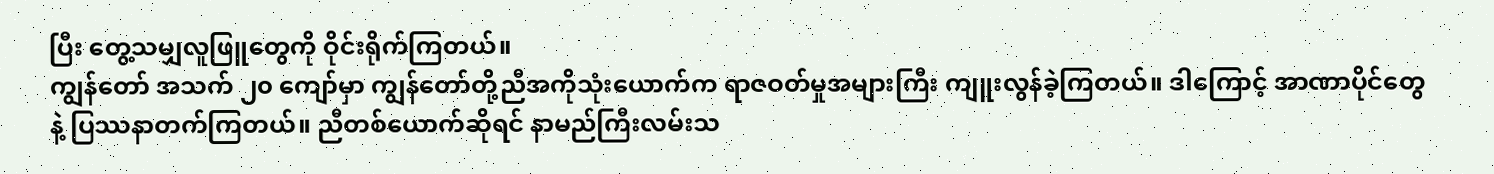ပြီး တွေ့သမျှလူဖြူတွေကို ဝိုင်းရိုက်ကြတယ်။
ကျွန်တော် အသက် ၂၀ ကျော်မှာ ကျွန်တော်တို့ညီအကိုသုံးယောက်က ရာဇဝတ်မှုအများကြီး ကျူးလွန်ခဲ့ကြတယ်။ ဒါကြောင့် အာဏာပိုင်တွေနဲ့ ပြဿနာတက်ကြတယ်။ ညီတစ်ယောက်ဆိုရင် နာမည်ကြီးလမ်းသ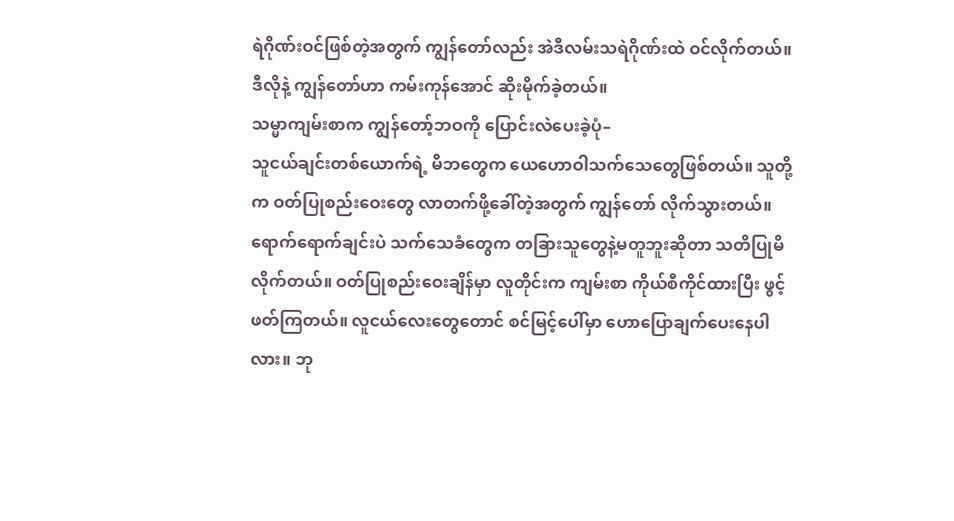ရဲဂိုဏ်းဝင်ဖြစ်တဲ့အတွက် ကျွန်တော်လည်း အဲဒီလမ်းသရဲဂိုဏ်းထဲ ဝင်လိုက်တယ်။ ဒီလိုနဲ့ ကျွန်တော်ဟာ ကမ်းကုန်အောင် ဆိုးမိုက်ခဲ့တယ်။
သမ္မာကျမ်းစာက ကျွန်တော့်ဘဝကို ပြောင်းလဲပေးခဲ့ပုံ–
သူငယ်ချင်းတစ်ယောက်ရဲ့ မိဘတွေက ယေဟောဝါသက်သေတွေဖြစ်တယ်။ သူတို့က ဝတ်ပြုစည်းဝေးတွေ လာတက်ဖို့ခေါ်တဲ့အတွက် ကျွန်တော် လိုက်သွားတယ်။ ရောက်ရောက်ချင်းပဲ သက်သေခံတွေက တခြားသူတွေနဲ့မတူဘူးဆိုတာ သတိပြုမိလိုက်တယ်။ ဝတ်ပြုစည်းဝေးချိန်မှာ လူတိုင်းက ကျမ်းစာ ကိုယ်စီကိုင်ထားပြီး ဖွင့်ဖတ်ကြတယ်။ လူငယ်လေးတွေတောင် စင်မြင့်ပေါ်မှာ ဟောပြောချက်ပေးနေပါလား။ ဘု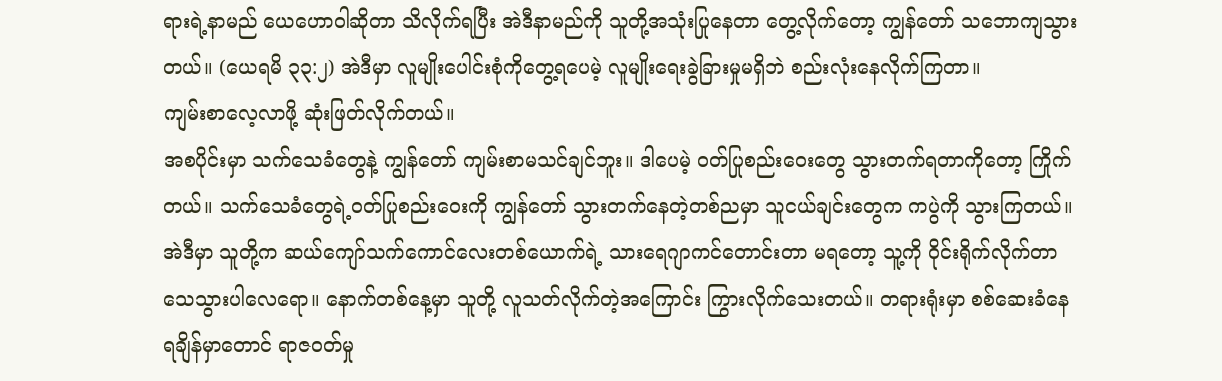ရားရဲ့နာမည် ယေဟောဝါဆိုတာ သိလိုက်ရပြီး အဲဒီနာမည်ကို သူတို့အသုံးပြုနေတာ တွေ့လိုက်တော့ ကျွန်တော် သဘောကျသွားတယ်။ (ယေရမိ ၃၃:၂) အဲဒီမှာ လူမျိုးပေါင်းစုံကိုတွေ့ရပေမဲ့ လူမျိုးရေးခွဲခြားမှုမရှိဘဲ စည်းလုံးနေလိုက်ကြတာ။
ကျမ်းစာလေ့လာဖို့ ဆုံးဖြတ်လိုက်တယ်။
အစပိုင်းမှာ သက်သေခံတွေနဲ့ ကျွန်တော် ကျမ်းစာမသင်ချင်ဘူး။ ဒါပေမဲ့ ဝတ်ပြုစည်းဝေးတွေ သွားတက်ရတာကိုတော့ ကြိုက်တယ်။ သက်သေခံတွေရဲ့ဝတ်ပြုစည်းဝေးကို ကျွန်တော် သွားတက်နေတဲ့တစ်ညမှာ သူငယ်ချင်းတွေက ကပွဲကို သွားကြတယ်။ အဲဒီမှာ သူတို့က ဆယ်ကျော်သက်ကောင်လေးတစ်ယောက်ရဲ့ သားရေဂျာကင်တောင်းတာ မရတော့ သူ့ကို ဝိုင်းရိုက်လိုက်တာ သေသွားပါလေရော။ နောက်တစ်နေ့မှာ သူတို့ လူသတ်လိုက်တဲ့အကြောင်း ကြွားလိုက်သေးတယ်။ တရားရုံးမှာ စစ်ဆေးခံနေရချိန်မှာတောင် ရာဇဝတ်မှု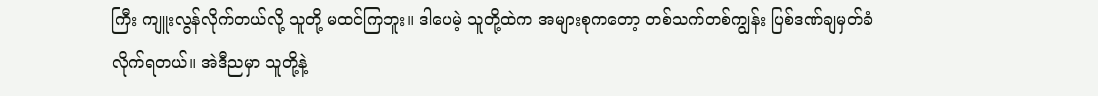ကြီး ကျူးလွန်လိုက်တယ်လို့ သူတို့ မထင်ကြဘူး။ ဒါပေမဲ့ သူတို့ထဲက အများစုကတော့ တစ်သက်တစ်ကျွန်း ပြစ်ဒဏ်ချမှတ်ခံလိုက်ရတယ်။ အဲဒီညမှာ သူတို့နဲ့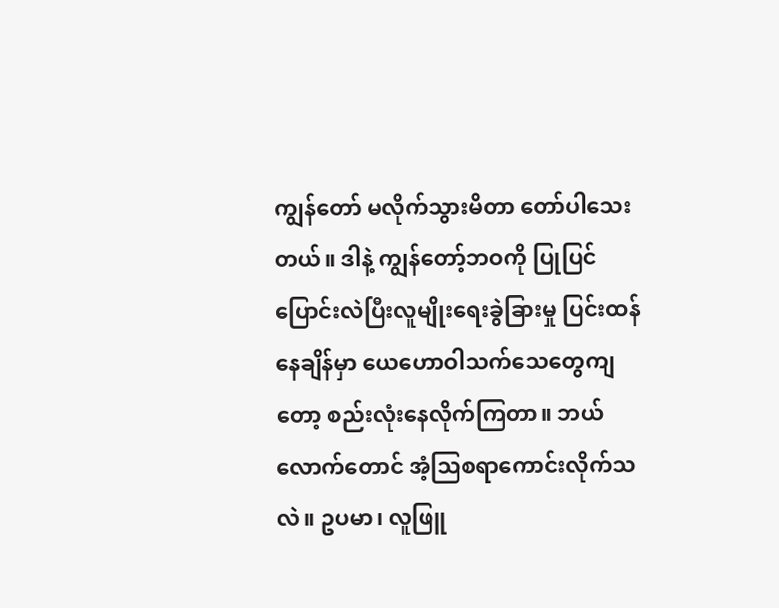ကျွန်တော် မလိုက်သွားမိတာ တော်ပါသေးတယ်။ ဒါနဲ့ ကျွန်တော့်ဘဝကို ပြုပြင်ပြောင်းလဲပြီးလူမျိုးရေးခွဲခြားမှု ပြင်းထန်နေချိန်မှာ ယေဟောဝါသက်သေတွေကျတော့ စည်းလုံးနေလိုက်ကြတာ။ ဘယ်လောက်တောင် အံ့သြစရာကောင်းလိုက်သလဲ။ ဥပမာ၊ လူဖြူ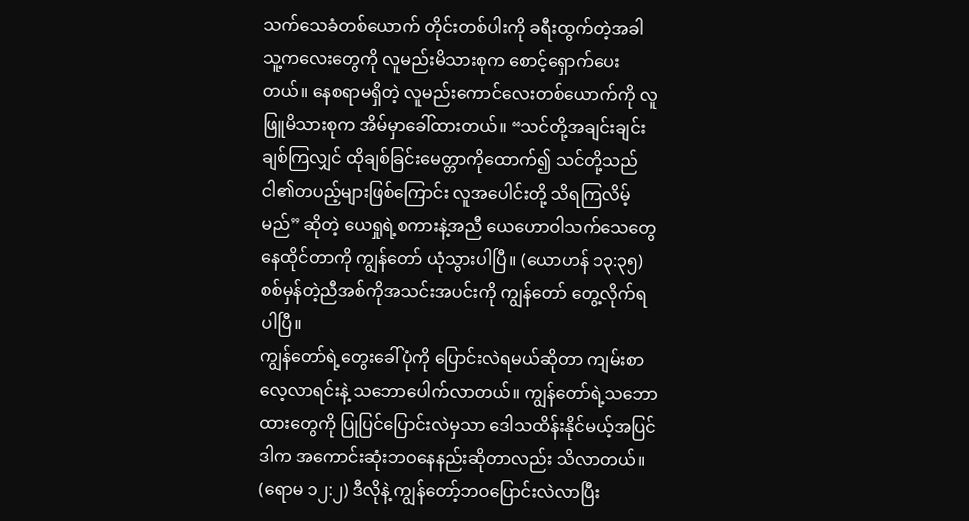သက်သေခံတစ်ယောက် တိုင်းတစ်ပါးကို ခရီးထွက်တဲ့အခါ သူ့ကလေးတွေကို လူမည်းမိသားစုက စောင့်ရှောက်ပေးတယ်။ နေစရာမရှိတဲ့ လူမည်းကောင်လေးတစ်ယောက်ကို လူဖြူမိသားစုက အိမ်မှာခေါ်ထားတယ်။ “သင်တို့အချင်းချင်းချစ်ကြလျှင် ထိုချစ်ခြင်းမေတ္တာကိုထောက်၍ သင်တို့သည် ငါ၏တပည့်များဖြစ်ကြောင်း လူအပေါင်းတို့ သိရကြလိမ့်မည်” ဆိုတဲ့ ယေရှုရဲ့စကားနဲ့အညီ ယေဟောဝါသက်သေတွေ နေထိုင်တာကို ကျွန်တော် ယုံသွားပါပြီ။ (ယောဟန် ၁၃:၃၅) စစ်မှန်တဲ့ညီအစ်ကိုအသင်းအပင်းကို ကျွန်တော် တွေ့လိုက်ရပါပြီ။
ကျွန်တော်ရဲ့တွေးခေါ်ပုံကို ပြောင်းလဲရမယ်ဆိုတာ ကျမ်းစာလေ့လာရင်းနဲ့ သဘောပေါက်လာတယ်။ ကျွန်တော်ရဲ့သဘောထားတွေကို ပြုပြင်ပြောင်းလဲမှသာ ဒေါသထိန်းနိုင်မယ့်အပြင် ဒါက အကောင်းဆုံးဘဝနေနည်းဆိုတာလည်း သိလာတယ်။ (ရောမ ၁၂:၂) ဒီလိုနဲ့ ကျွန်တော့်ဘဝပြောင်းလဲလာပြီး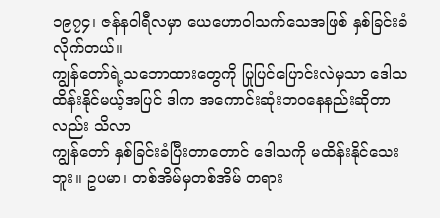၁၉၇၄၊ ဇန်နဝါရီလမှာ ယေဟောဝါသက်သေအဖြစ် နှစ်ခြင်းခံလိုက်တယ်။
ကျွန်တော်ရဲ့သဘောထားတွေကို ပြုပြင်ပြောင်းလဲမှသာ ဒေါသထိန်းနိုင်မယ့်အပြင် ဒါက အကောင်းဆုံးဘဝနေနည်းဆိုတာလည်း သိလာ
ကျွန်တော် နှစ်ခြင်းခံပြီးတာတောင် ဒေါသကို မထိန်းနိုင်သေးဘူး။ ဥပမာ၊ တစ်အိမ်မှတစ်အိမ် တရား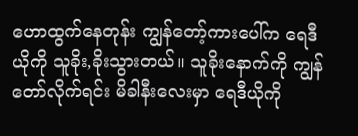ဟောထွက်နေတုန်း ကျွန်တော့်ကားပေါ်က ရေဒီယိုကို သူခိုး,ခိုးသွားတယ်။ သူခိုးနောက်ကို ကျွန်တော်လိုက်ရင်း မိခါနီးလေးမှာ ရေဒီယိုကို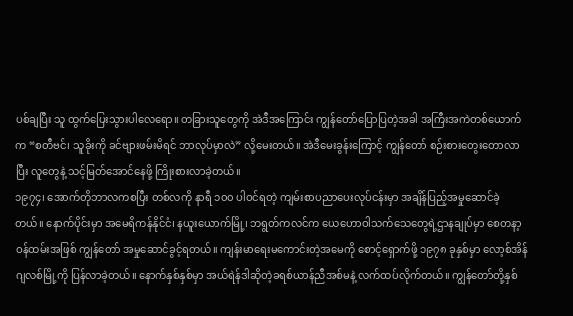ပစ်ချပြီး သူ ထွက်ပြေးသွားပါလေရော။ တခြားသူတွေကို အဲဒီအကြောင်း ကျွန်တော်ပြောပြတဲ့အခါ အကြီးအကဲတစ်ယောက်က “စတီဗင်၊ သူခိုးကို ခင်ဗျားဖမ်းမိရင် ဘာလုပ်မှာလဲ” လို့မေးတယ်။ အဲဒီမေးခွန်းကြောင့် ကျွန်တော် စဉ်းစားတွေးတောလာပြီး လူတွေနဲ့ သင့်မြတ်အောင်နေဖို့ ကြိုးစားလာခဲ့တယ်။
၁၉၇၄၊ အောက်တိုဘာလကစပြီး တစ်လကို နာရီ ၁၀၀ ပါဝင်ရတဲ့ ကျမ်းစာပညာပေးလုပ်ငန်းမှာ အချိန်ပြည့်အမှုဆောင်ခဲ့တယ်။ နောက်ပိုင်းမှာ အမေရိကန်နိုင်ငံ၊ နယူးယောက်မြို့၊ ဘရွတ်ကလင်က ယေဟောဝါသက်သေတွေရဲ့ဌာနချုပ်မှာ စေတနာ့ဝန်ထမ်းအဖြစ် ကျွန်တော် အမှုဆောင်ခွင့်ရတယ်။ ကျန်းမာရေးမကောင်းတဲ့အမေကို စောင့်ရှောက်ဖို့ ၁၉၇၈ ခုနှစ်မှာ လော့စ်အိန်ဂျလစ်မြို့ကို ပြန်လာခဲ့တယ်။ နောက်နှစ်နှစ်မှာ အယ်ရဲန်ဒါဆိုတဲ့ခရစ်ယာန်ညီအစ်မနဲ့ လက်ထပ်လိုက်တယ်။ ကျွန်တော်တို့နှစ်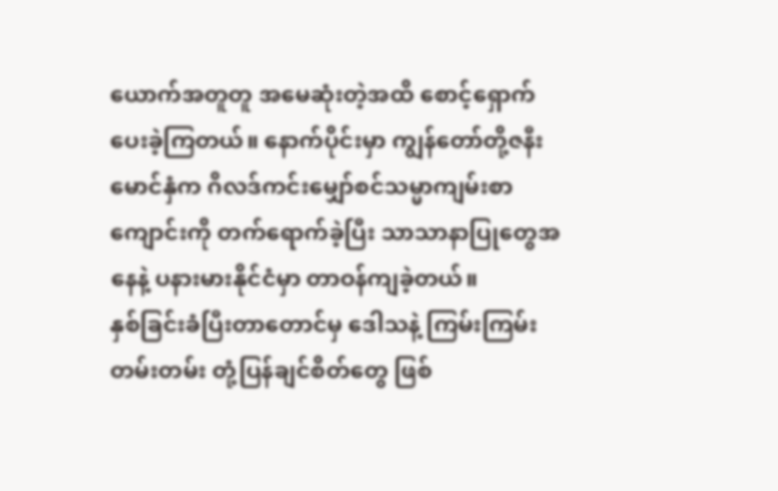ယောက်အတူတူ အမေဆုံးတဲ့အထိ စောင့်ရှောက်ပေးခဲ့ကြတယ်။ နောက်ပိုင်းမှာ ကျွန်တော်တို့ဇနီးမောင်နှံက ဂိလဒ်ကင်းမျှော်စင်သမ္မာကျမ်းစာကျောင်းကို တက်ရောက်ခဲ့ပြီး သာသာနာပြုတွေအနေနဲ့ ပနားမားနိုင်ငံမှာ တာဝန်ကျခဲ့တယ်။
နှစ်ခြင်းခံပြီးတာတောင်မှ ဒေါသနဲ့ ကြမ်းကြမ်းတမ်းတမ်း တုံ့ပြန်ချင်စိတ်တွေ ဖြစ်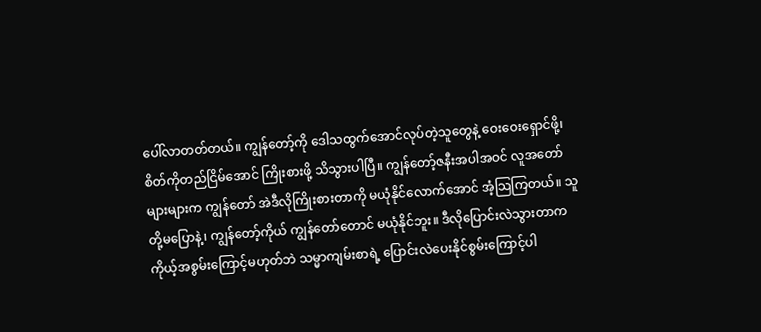ပေါ်လာတတ်တယ်။ ကျွန်တော့်ကို ဒေါသထွက်အောင်လုပ်တဲ့သူတွေနဲ့ ဝေးဝေးရှောင်ဖို့၊ စိတ်ကိုတည်ငြိမ်အောင် ကြိုးစားဖို့ သိသွားပါပြီ။ ကျွန်တော့်ဇနီးအပါအဝင် လူအတော်များများက ကျွန်တော် အဲဒီလိုကြိုးစားတာကို မယုံနိုင်လောက်အောင် အံ့သြကြတယ်။ သူတို့မပြောနဲ့၊ ကျွန်တော့်ကိုယ် ကျွန်တော်တောင် မယုံနိုင်ဘူး။ ဒီလိုပြောင်းလဲသွားတာက ကိုယ့်အစွမ်းကြောင့်မဟုတ်ဘဲ သမ္မာကျမ်းစာရဲ့ ပြောင်းလဲပေးနိုင်စွမ်းကြောင့်ပါ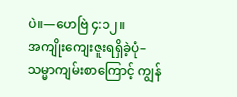ပဲ။—ဟေဗြဲ ၄:၁၂။
အကျိုးကျေးဇူးရရှိခဲ့ပုံ–
သမ္မာကျမ်းစာကြောင့် ကျွန်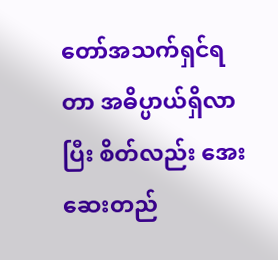တော်အသက်ရှင်ရတာ အဓိပ္ပာယ်ရှိလာပြီး စိတ်လည်း အေးဆေးတည်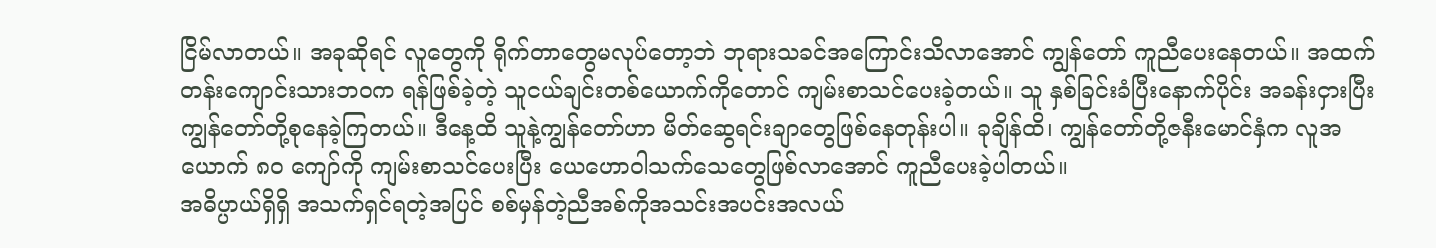ငြိမ်လာတယ်။ အခုဆိုရင် လူတွေကို ရိုက်တာတွေမလုပ်တော့ဘဲ ဘုရားသခင်အကြောင်းသိလာအောင် ကျွန်တော် ကူညီပေးနေတယ်။ အထက်တန်းကျောင်းသားဘဝက ရန်ဖြစ်ခဲ့တဲ့ သူငယ်ချင်းတစ်ယောက်ကိုတောင် ကျမ်းစာသင်ပေးခဲ့တယ်။ သူ နှစ်ခြင်းခံပြီးနောက်ပိုင်း အခန်းငှားပြီး ကျွန်တော်တို့စုနေခဲ့ကြတယ်။ ဒီနေ့ထိ သူနဲ့ကျွန်တော်ဟာ မိတ်ဆွေရင်းချာတွေဖြစ်နေတုန်းပါ။ ခုချိန်ထိ၊ ကျွန်တော်တို့ဇနီးမောင်နှံက လူအယောက် ၈၀ ကျော်ကို ကျမ်းစာသင်ပေးပြီး ယေဟောဝါသက်သေတွေဖြစ်လာအောင် ကူညီပေးခဲ့ပါတယ်။
အဓိပ္ပာယ်ရှိရှိ အသက်ရှင်ရတဲ့အပြင် စစ်မှန်တဲ့ညီအစ်ကိုအသင်းအပင်းအလယ်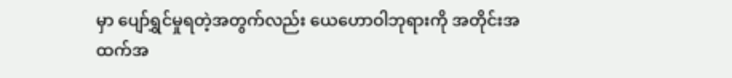မှာ ပျော်ရွှင်မှုရတဲ့အတွက်လည်း ယေဟောဝါဘုရားကို အတိုင်းအထက်အ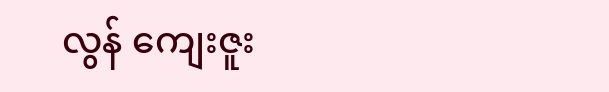လွန် ကျေးဇူး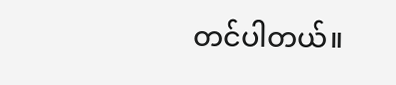တင်ပါတယ်။